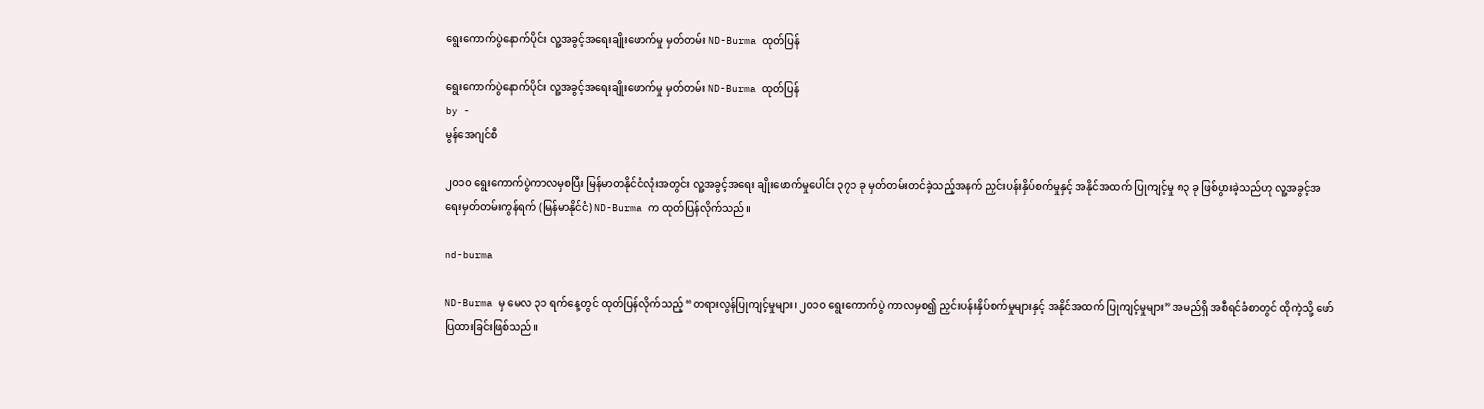ရွေးကောက်ပွဲနောက်ပိုင်း လူ့အခွင့်အရေးချိုးဖောက်မှု မှတ်တမ်း ND-Burma ထုတ်ပြန်

ရွေးကောက်ပွဲနောက်ပိုင်း လူ့အခွင့်အရေးချိုးဖောက်မှု မှတ်တမ်း ND-Burma ထုတ်ပြန်
by -
မွန်အေဂျင်စီ

၂၀၁၀ ရွေးကောက်ပွဲကာလမှစပြီး မြန်မာတနိုင်ငံလုံးအတွင်း လူ့အခွင့်အရေး ချိုးဖောက်မှုပေါင်း ၃၇၁ ခု မှတ်တမ်းတင်ခဲ့သည့်အနက် ညှင်းပန်းနှိပ်စက်မှုနှင့် အနိုင်အထက် ပြုကျင့်မှု ၈၃ ခု ဖြစ်ပွားခဲ့သည်ဟု လူ့အခွင့်အရေးမှတ်တမ်းကွန်ရက် (မြန်မာနိုင်ငံ) ND-Burma က ထုတ်ပြန်လိုက်သည်။

nd-burma

ND-Burma မှ မေလ ၃၁ ရက်နေ့တွင် ထုတ်ပြန်လိုက်သည့် “တရားလွန်ပြုကျင့်မှုများ၊ ၂၀၁၀ ရွေးကောက်ပွဲ ကာလမှစ၍ ညှင်းပန်းနှိပ်စက်မှုများနှင့် အနိုင်အထက် ပြုကျင့်မှုများ” အမည်ရှိ အစီရင်ခံစာတွင် ထိုကဲ့သို့ ဖော်ပြထားခြင်းဖြစ်သည်။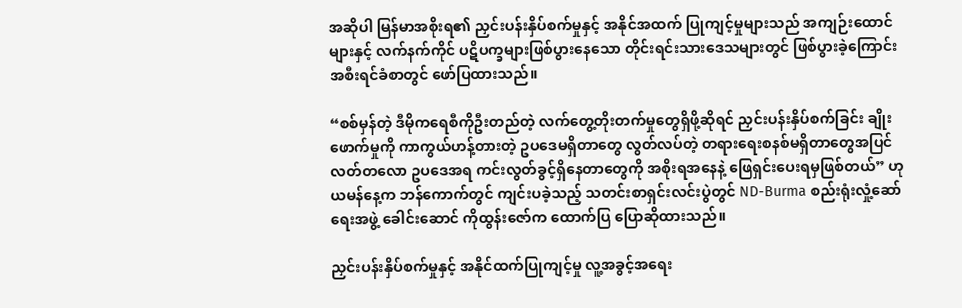အဆိုပါ မြန်မာအစိုးရ၏ ညှင်းပန်းနှိပ်စက်မှုနှင့် အနိုင်အထက် ပြုကျင့်မှုများသည် အကျဉ်းထောင်များနှင့် လက်နက်ကိုင် ပဋိပက္ခများဖြစ်ပွားနေသော တိုင်းရင်းသားဒေသများတွင် ဖြစ်ပွားခဲ့ကြောင်း အစီးရင်ခံစာတွင် ဖော်ပြထားသည်။

“စစ်မှန်တဲ့ ဒီမိုကရေစီကိုဦးတည်တဲ့ လက်တွေ့တိုးတက်မှုတွေရှိဖို့ဆိုရင် ညှင်းပန်းနှိပ်စက်ခြင်း ချိုးဖောက်မှုကို ကာကွယ်ဟန့်တားတဲ့ ဥပဒေမရှိတာတွေ လွတ်လပ်တဲ့ တရားရေးစနစ်မရှိတာတွေအပြင် လတ်တလော ဥပဒေအရ ကင်းလွတ်ခွင့်ရှိနေတာတွေကို အစိုးရအနေနဲ့ ဖြေရှင်းပေးရမှဖြစ်တယ်” ဟု ယမန်နေ့က ဘန်ကောက်တွင် ကျင်းပခဲ့သည့် သတင်းစာရှင်းလင်းပွဲတွင် ND-Burma စည်းရုံးလှုံ့ဆော်ရေးအဖွဲ့ ခေါင်းဆောင် ကိုထွန်းဇော်က ထောက်ပြ ပြောဆိုထားသည်။

ညှင်းပန်းနှိပ်စက်မှုနှင့် အနိုင်ထက်ပြုကျင့်မှု လူ့အခွင့်အရေး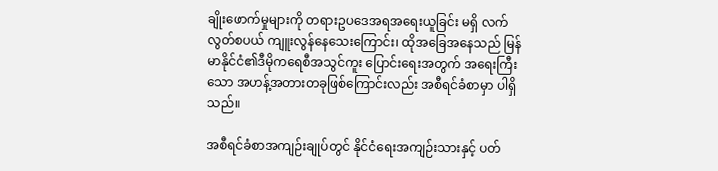ချိုးဖောက်မှုများကို တရားဥပဒေအရအရေးယူခြင်း မရှိ လက်လွတ်စပယ် ကျူးလွန်နေသေးကြောင်း၊ ထိုအခြေအနေသည် မြန်မာနိုင်ငံ၏ဒီမိုကရေစီအသွင်ကူး ပြောင်းရေးအတွက် အရေးကြီးသော အဟန့်အတားတခုဖြစ်ကြောင်းလည်း အစီရင်ခံစာမှာ ပါရှိသည်။

အစီရင်ခံစာအကျဉ်းချုပ်တွင် နိုင်ငံရေးအကျဉ်းသားနှင့် ပတ်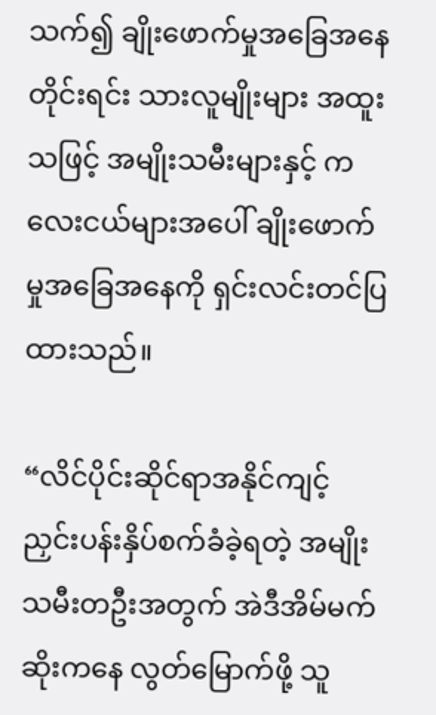သက်၍ ချိုးဖောက်မှုအခြေအနေတိုင်းရင်း သားလူမျိုးများ အထူးသဖြင့် အမျိုးသမီးများနှင့် ကလေးငယ်များအပေါ် ချိုးဖောက်မှုအခြေအနေကို ရှင်းလင်းတင်ပြထားသည်။

“လိင်ပိုင်းဆိုင်ရာအနိုင်ကျင့် ညှင်းပန်းနှိပ်စက်ခံခဲ့ရတဲ့ အမျိုးသမီးတဦးအတွက် အဲဒီအိမ်မက်ဆိုးကနေ လွတ်မြောက်ဖို့ သူ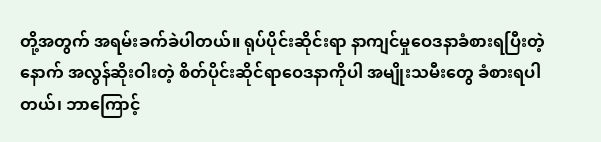တို့အတွက် အရမ်းခက်ခဲပါတယ်။ ရုပ်ပိုင်းဆိုင်းရာ နာကျင်မှုဝေဒနာခံစားရပြီးတဲ့နောက် အလွန်ဆိုးဝါးတဲ့ စိတ်ပိုင်းဆိုင်ရာဝေဒနာကိုပါ အမျိုးသမီးတွေ ခံစားရပါတယ်၊ ဘာကြောင့်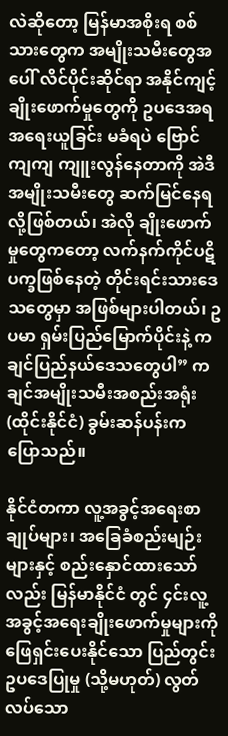လဲဆိုတော့ မြန်မာအစိုးရ စစ်သားတွေက အမျိုးသမီးတွေအပေါ် လိင်ပိုင်းဆိုင်ရာ အနိုင်ကျင့်ချိုးဖောက်မှုတွေကို ဥပဒေအရ အရေးယူခြင်း မခံရပဲ ဗြောင်ကျကျ ကျူးလွန်နေတာကို အဲဒီအမျိုးသမီးတွေ ဆက်မြင်နေရ လို့ဖြစ်တယ်၊ အဲလို ချိုးဖောက်မှုတွေကတော့ လက်နက်ကိုင်ပဋိပက္ခဖြစ်နေတဲ့ တိုင်းရင်းသားဒေသတွေမှာ အဖြစ်များပါတယ်၊ ဥပမာ ရှမ်းပြည်မြောက်ပိုင်းနဲ့ ကချင်ပြည်နယ်ဒေသတွေပါ” ကချင်အမျိုးသမီးအစည်းအရုံး (ထိုင်းနိုင်ငံ) ခွမ်းဆန်ပန်းက ပြောသည်။

နိုင်ငံတကာ လူ့အခွင့်အရေးစာချုပ်များ၊ အခြေခံစည်းမျဉ်းများနှင့် စည်းနှောင်ထားသော်လည်း မြန်မာနိုင်ငံ တွင် ၄င်းလူ့အခွင့်အရေးချိုးဖောက်မှုများကို ဖြေရှင်းပေးနိုင်သော ပြည်တွင်းဥပဒေပြုမှု (သို့မဟုတ်) လွတ်လပ်သော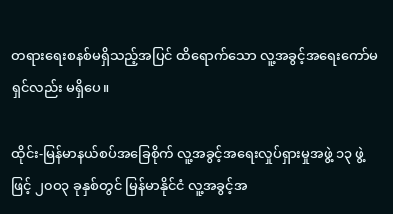တရားရေးစနစ်မရှိသည့်အပြင် ထိရောက်သော လူ့အခွင့်အရေးကော်မရှင်လည်း မရှိပေ။

ထိုင်း-မြန်မာနယ်စပ်အခြေစိုက် လူ့အခွင့်အရေးလှုပ်ရှားမှုအဖွဲ့ ၁၃ ဖွဲ့ဖြင့် ၂၀ဝ၃ ခုနှစ်တွင် မြန်မာနိုင်ငံ လူ့အခွင့်အ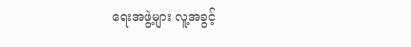ရေးအဖွဲ့များ လူ့အခွင့်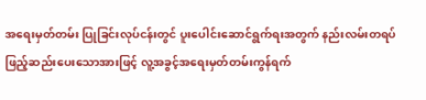အရေးမှတ်တမ်း ပြုခြင်းလုပ်ငန်းတွင် ပူးပေါင်းဆောင်ရွက်ရးအတွက် နည်းလမ်းတရပ်ဖြည့်ဆည်းပေးသောအားဖြင့် လူ့အခွင့်အရေးမှတ်တမ်းကွန်ရက်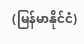(မြန်မာနိုင်ငံ)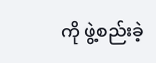ကို ဖွဲ့စည်းခဲ့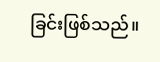ခြင်းဖြစ်သည်။